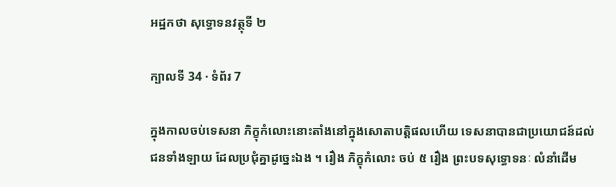អដ្ឋកថា សុទ្ធោទនវត្ថុទី ២

ក្បាលទី 34 · ទំព័រ 7

ក្នុងកាលចប់ទេសនា ភិក្ខុកំលោះនោះតាំងនៅក្នុងសោតាបត្តិផលហើយ ទេសនាបានជាប្រយោជន៍ដល់ជនទាំងឡាយ ដែលប្រជុំគ្នាដូច្នេះឯង ។ រឿង ភិក្ខុកំលោះ ចប់ ៥ រឿង ព្រះបទសុទ្ធោទនៈ លំនាំដើម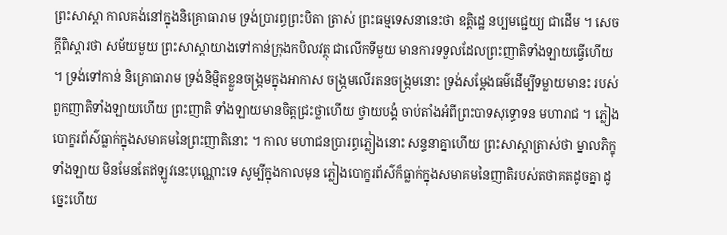ព្រះសាស្តា កាលគង់នៅក្នុងនិគ្រោធារាម ទ្រង់ប្រារព្ធព្រះបិតា ត្រាស់ ព្រះធម្មទេសនានេះថា ឧត្តិដ្ឋេ នប្បមជ្ជេយ្យ ជាដើម ។ សេចក្តីពិស្តារថា សម័យមួយ ព្រះសាស្តាយាងទៅកាន់ក្រុងកបិលវត្ថុ ជាលើកទីមួយ មានការទទួលដែលព្រះញាតិទាំងឡាយធ្វើហើយ ។ ទ្រង់ទៅកាន់ និគ្រោធារាម ទ្រង់និម្មិតខ្លួនចង្រ្កមក្នុងអាកាស ចង្រ្កមលើរតនចង្រ្កមនោះ ទ្រង់សម្តែងធម៌ដើម្បីទម្លាយមានះ របស់ពួកញាតិទាំងឡាយហើយ ព្រះញាតិ ទាំងឡាយមានចិត្តជ្រះថ្លាហើយ ថ្វាយបង្គំ ចាប់តាំងអំពីព្រះបាទសុទ្ធោទន មហារាជ ។ ភ្លៀងបោក្ខរព័ស៌ធ្លាក់ក្នុងសមាគមនៃព្រះញាតិនោះ ។ កាល មហាជនប្រារព្ធភ្លៀងនោះ សន្ទនាគ្នាហើយ ព្រះសាស្តាត្រាស់ថា ម្នាលភិក្ខុ ទាំងឡាយ មិនមែនតែឥឡូវនេះបុណ្ណោះទេ សូម្បីក្នុងកាលមុន ភ្លៀងបោក្ខរព័ស៌ក៏ធ្លាក់ក្នុងសមាគមនៃញាតិរបស់តថាគតដូចគ្នា ដូច្នេះហើយ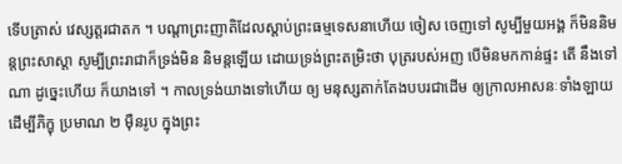ទើបត្រាស់ វេស្សត្តរជាតក ។ បណ្តាព្រះញាតិដែលស្តាប់ព្រះធម្មទេសនាហើយ ចៀស ចេញទៅ សូម្បីមួយអង្គ ក៏មិននិមន្តព្រះសាស្តា សូម្បីព្រះរាជាក៏ទ្រង់មិន និមន្តឡើយ ដោយទ្រង់ព្រះតម្រិះថា បុត្ររបស់អញ បើមិនមកកាន់ផ្ទះ តើ នឹងទៅណា ដូច្នេះហើយ ក៏យាងទៅ ។ កាលទ្រង់យាងទៅហើយ ឲ្យ មនុស្សតាក់តែងបបរជាដើម ឲ្យក្រាលអាសនៈទាំងឡាយ ដើម្បីភិក្ខុ ប្រមាណ ២ ម៉ឺនរូប ក្នុងព្រះ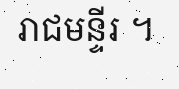រាជមន្ទីរ ។